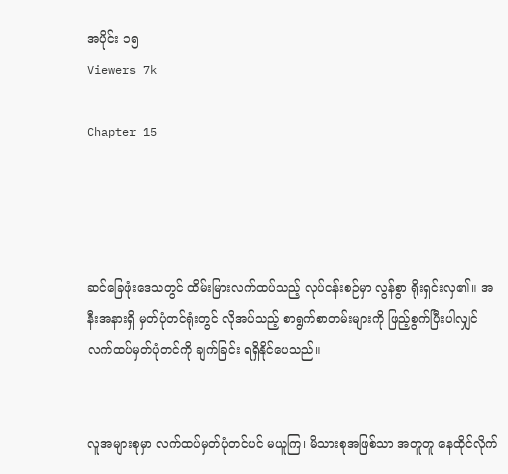အပိုင်း ၁၅
Viewers 7k

Chapter 15




ဆင်ခြေဖုံးဒေသတွင် ထိမ်းမြားလက်ထပ်သည့် လုပ်ငန်းစဉ်မှာ လွန်စွာ ရိုးရှင်းလှ၏။ အနီးအနားရှိ မှတ်ပုံတင်ရုံးတွင် လိုအပ်သည့် စာရွက်စာတမ်းများကို ဖြည့်စွက်ပြီးပါလျှင် လက်ထပ်မှတ်ပုံတင်ကို ချက်ခြင်း ရရှိနိုင်ပေသည်။


လူအများစုမှာ လက်ထပ်မှတ်ပုံတင်ပင် မယူကြ၊ မိသားစုအဖြစ်သာ အတူတူ နေထိုင်လိုက်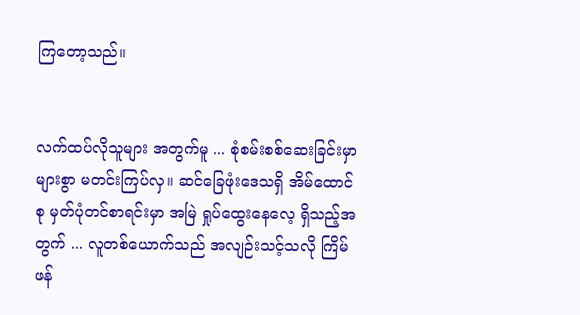ကြတော့သည်။


လက်ထပ်လိုသူများ အတွက်မူ ... စုံစမ်းစစ်ဆေးခြင်းမှာ များစွာ မတင်းကြပ်လှ။ ဆင်ခြေဖုံးဒေသရှိ အိမ်ထောင်စု မှတ်ပုံတင်စာရင်းမှာ အမြဲ ရှုပ်ထွေးနေလေ့ ရှိသည့်အတွက် ... လူတစ်ယောက်သည် အလျဉ်းသင့်သလို ကြိမ်ဖန်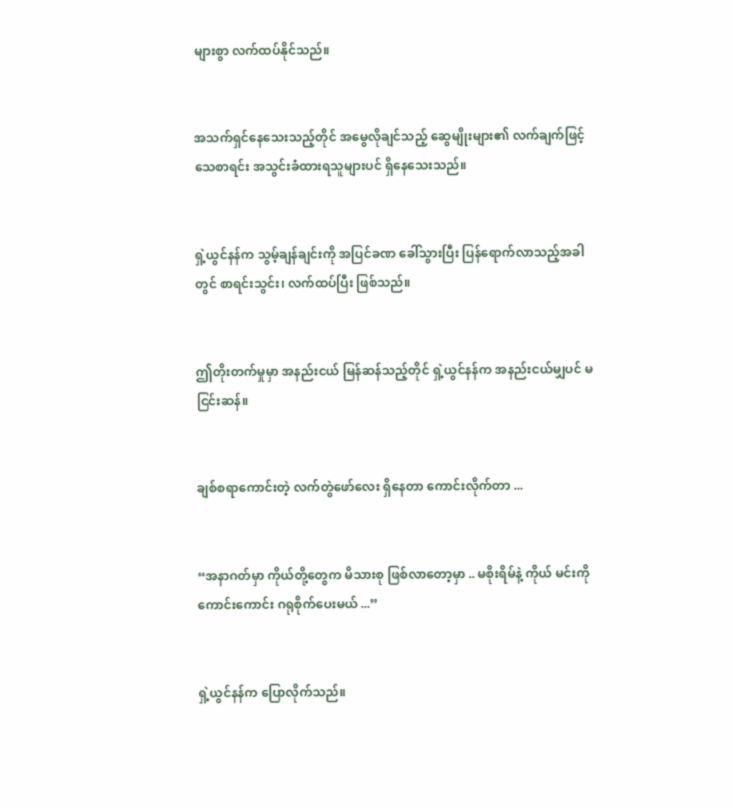များစွာ လက်ထပ်နိုင်သည်။


အသက်ရှင်နေသေးသည့်တိုင် အမွေလိုချင်သည့် ဆွေမျိုးများ၏ လက်ချက်ဖြင့် သေစာရင်း အသွင်းခံထားရသူများပင် ရှိနေသေးသည်။


ရှဲ့ယွင်နန်က သွမ့်ချန်ချင်းကို အပြင်ခဏ ခေါ်သွားပြီး ပြန်ရောက်လာသည့်အခါတွင် စာရင်းသွင်း၊ လက်ထပ်ပြီး ဖြစ်သည်။


ဤတိုးတက်မှုမှာ အနည်းငယ် မြန်ဆန်သည့်တိုင် ရှဲ့ယွင်နန်က အနည်းငယ်မျှပင် မငြင်းဆန်။


ချစ်စရာကောင်းတဲ့ လက်တွဲဖော်လေး ရှိနေတာ ကောင်းလိုက်တာ ...


“အနာဂတ်မှာ ကိုယ်တို့တွေက မိသားစု ဖြစ်လာတော့မှာ .. မစိုးရိမ်နဲ့ ကိုယ် မင်းကို ကောင်းကောင်း ဂရုစိုက်ပေးမယ် ...”


ရှဲ့ယွင်နန်က ပြောလိုက်သည်။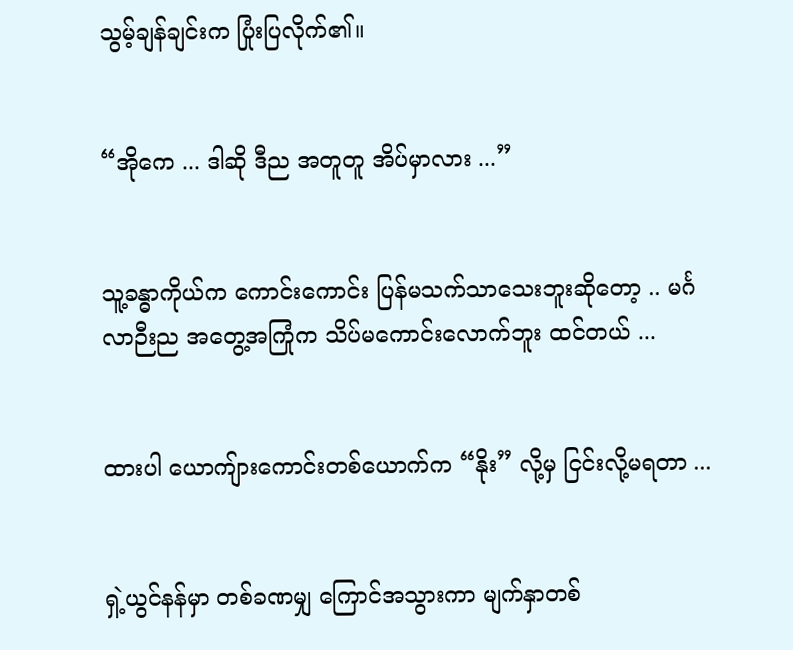သွမ့်ချန်ချင်းက ပြုံးပြလိုက်၏။


“အိုကေ ... ဒါဆို ဒီည အတူတူ အိပ်မှာလား ...”


သူ့ခန္ဓာကိုယ်က ကောင်းကောင်း ပြန်မသက်သာသေးဘူးဆိုတော့ .. မင်္ဂလာဉီးည အတွေ့အကြုံက သိပ်မကောင်းလောက်ဘူး ထင်တယ် ...


ထားပါ ယောကျ်ားကောင်းတစ်ယောက်က “နိုး” လို့မှ ငြင်းလို့မရတာ ...


ရှဲ့ယွင်နန်မှာ တစ်ခဏမျှ ကြောင်အသွားကာ မျက်နှာတစ်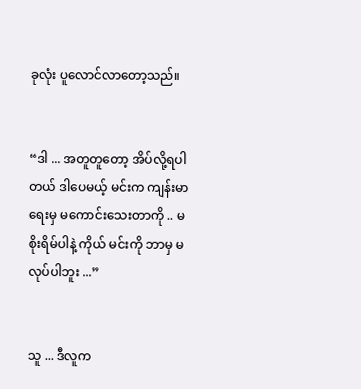ခုလုံး ပူလောင်လာတော့သည်။


“ဒါ ... အတူတူတော့ အိပ်လို့ရပါတယ် ဒါပေမယ့် မင်းက ကျန်းမာရေးမှ မကောင်းသေးတာကို .. မစိုးရိမ်ပါနဲ့ ကိုယ် မင်းကို ဘာမှ မလုပ်ပါဘူး ...”


သူ ... ဒီလူက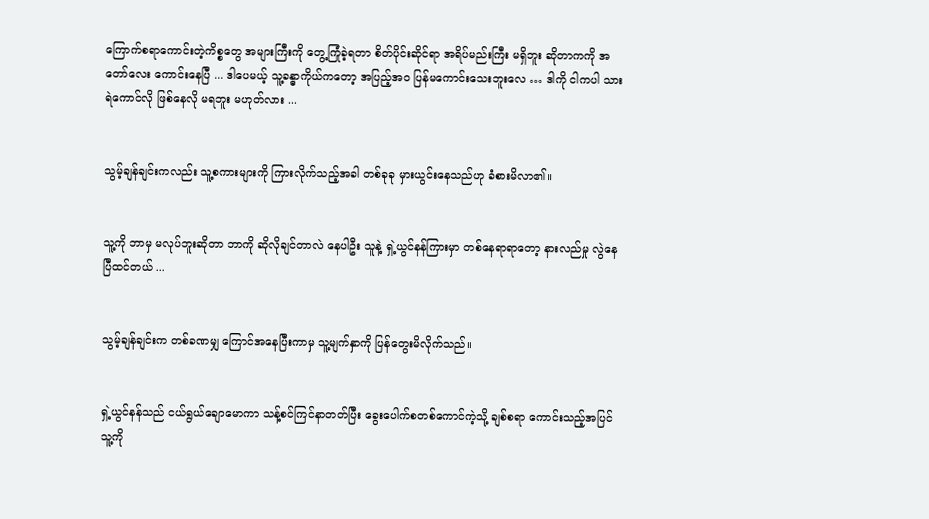ကြောက်စရာကောင်းတဲ့ကိစ္စတွေ အများကြီးကို တွေ့ကြုံခဲ့ရတာ စိတ်ပိုင်းဆိုင်ရာ အရိပ်မည်းကြီး မရှိဘူး ဆိုတာကကို အတော်လေး ကောင်းနေပြီ ... ဒါပေမယ့် သူ့ခန္ဓာကိုယ်ကတော့ အပြည့်အဝ ပြန်မကောင်းသေးဘူးလေ … ဒါကို ငါကပါ သားရဲကောင်လို ဖြစ်နေလို မရဘူး မဟုတ်လား ...


သွမ့်ချန်ချင်းကလည်း သူ့စကားများကို ကြားလိုက်သည့်အခါ တစ်ခုခု မှားယွင်းနေသည်ဟု ခံစားမိလာ၏။


သူ့ကို ဘာမှ မလုပ်ဘူးဆိုတာ ဘာကို ဆိုလိုချင်တာလဲ နေပါဦး သူနဲ့ ရှဲ့ယွင်နန်ကြားမှာ တစ်နေရာရာတော့ နားလည်မှု လွဲနေပြီထင်တယ် ...


သွမ့်ချန်ချင်းက တစ်ခဏမျှ ကြောင်အနေပြီးကာမှ သူ့မျက်နှာကို ပြန်တွေးမိလိုက်သည်။


ရှဲ့ယွင်နန်သည် ငယ်ရွယ်ချောမောကာ သန့်စင်ကြင်နာတတ်ပြီး ခွေးပေါက်စတစ်ကောင်ကဲ့သို့ ချစ်စရာ ကောင်းသည့်အပြင် သူ့ကို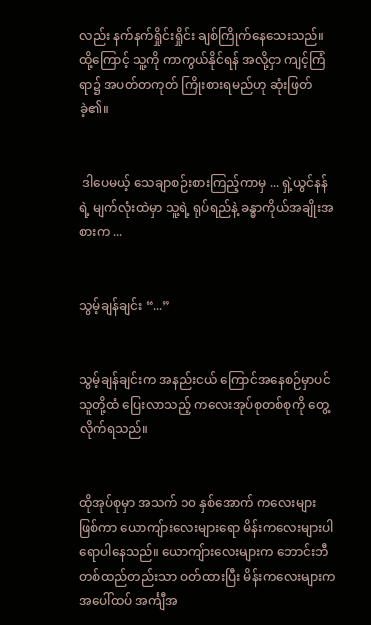လည်း နက်နက်ရှိုင်းရှိုင်း ချစ်ကြိုက်နေသေးသည်။ ထို့ကြောင့် သူ့ကို ကာကွယ်နိုင်ရန် အလို့ငှာ ကျင့်ကြံရာ၌ အပတ်တကုတ် ကြိုးစားရမည်ဟု ဆုံးဖြတ်ခဲ့၏။


 ဒါပေမယ့် သေချာစဉ်းစားကြည့်ကာမှ ... ရှဲ့ယွင်နန်ရဲ့ မျက်လုံးထဲမှာ သူ့ရဲ့ ရုပ်ရည်နဲ့ ခန္ဓာကိုယ်အချိုးအစားက ...


သွမ့်ချန်ချင်း “...”


သွမ့်ချန်ချင်းက အနည်းငယ် ကြောင်အနေစဉ်မှာပင် သူတို့ထံ ပြေးလာသည့် ကလေးအုပ်စုတစ်စုကို တွေ့လိုက်ရသည်။


ထိုအုပ်စုမှာ အသက် ၁၀ နှစ်အောက် ကလေးများ ဖြစ်ကာ ယောကျ်ားလေးများရော မိန်းကလေးများပါ ရောပါနေသည်။ ယောကျ်ားလေးများက ဘောင်းဘီတစ်ထည်တည်းသာ ဝတ်ထားပြီး မိန်းကလေးများက အပေါ်ထပ် အင်္ကျီအ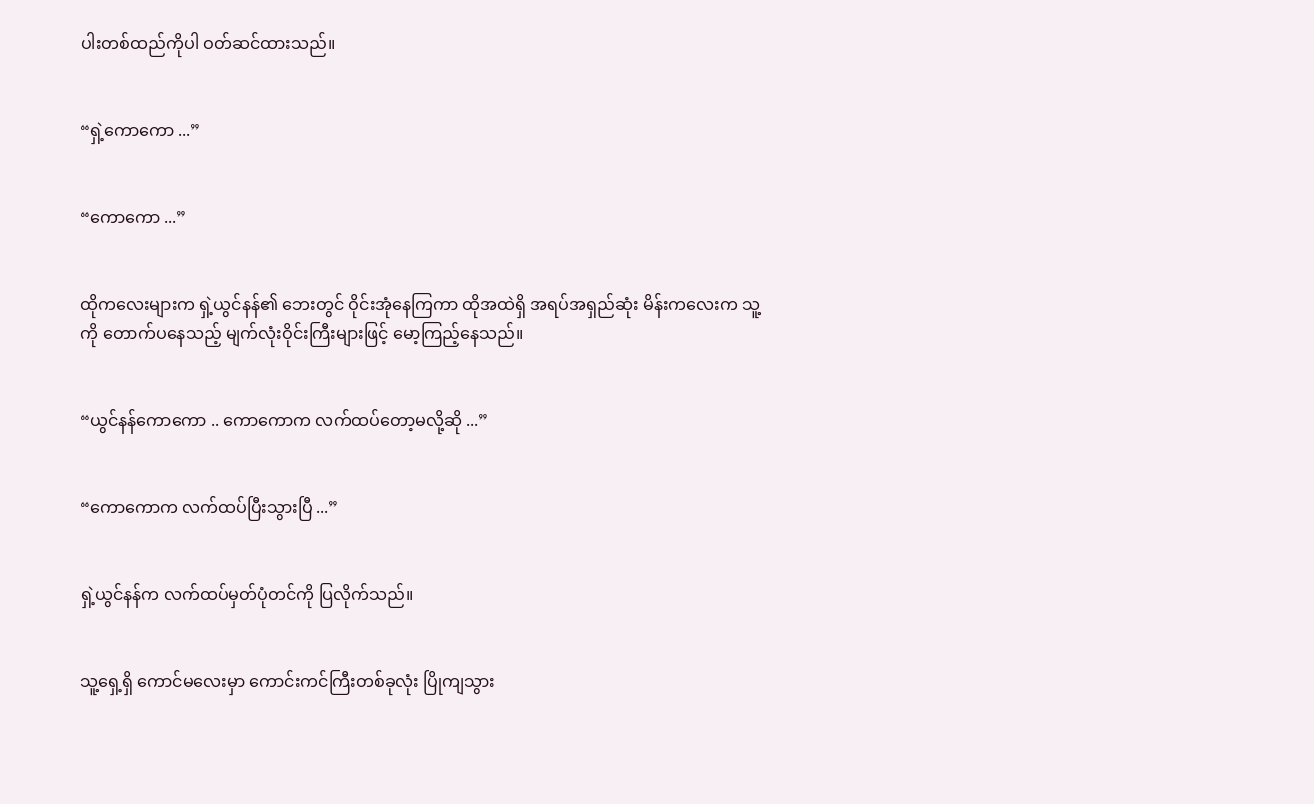ပါးတစ်ထည်ကိုပါ ဝတ်ဆင်ထားသည်။


“ရှဲ့ကောကော ...”


“ကောကော ...”


ထိုကလေးများက ရှဲ့ယွင်နန်၏ ဘေးတွင် ဝိုင်းအုံနေကြကာ ထိုအထဲရှိ အရပ်အရှည်ဆုံး မိန်းကလေးက သူ့ကို တောက်ပနေသည့် မျက်လုံးဝိုင်းကြီးများဖြင့် မော့ကြည့်နေသည်။


“ယွင်နန်ကောကော .. ကောကောက လက်ထပ်တော့မလို့ဆို ...”


“ကောကောက လက်ထပ်ပြီးသွားပြီ ...”


ရှဲ့ယွင်နန်က လက်ထပ်မှတ်ပုံတင်ကို ပြလိုက်သည်။


သူ့ရှေ့ရှိ ကောင်မလေးမှာ ကောင်းကင်ကြီးတစ်ခုလုံး ပြိုကျသွား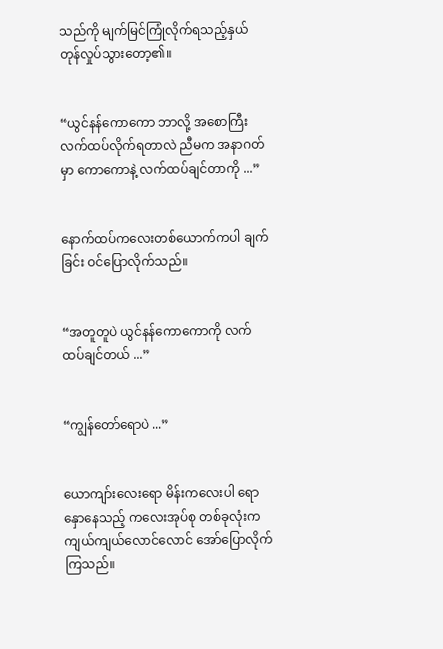သည်ကို မျက်မြင်ကြုံလိုက်ရသည့်နှယ် တုန်လှုပ်သွားတော့၏။


“ယွင်နန်ကောကော ဘာလို့ အစောကြီး လက်ထပ်လိုက်ရတာလဲ ညီမက အနာဂတ်မှာ ကောကောနဲ့ လက်ထပ်ချင်တာကို ...”


နောက်ထပ်ကလေးတစ်ယောက်ကပါ ချက်ခြင်း ဝင်ပြောလိုက်သည်။


“အတူတူပဲ ယွင်နန်ကောကောကို လက်ထပ်ချင်တယ် ...”


“ကျွန်တော်ရောပဲ ...”


ယောကျာ်းလေးရော မိန်းကလေးပါ ရောနှောနေသည့် ကလေးအုပ်စု တစ်ခုလုံးက ကျယ်ကျယ်လောင်လောင် အော်ပြောလိုက်ကြသည်။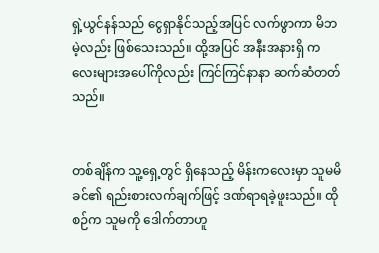ရှဲ့ယွင်နန်သည် ငွေရှာနိုင်သည့်အပြင် လက်ဖွာကာ မိဘမဲ့လည်း ဖြစ်သေးသည်။ ထို့အပြင် အနီးအနားရှိ ကလေးများအပေါ်ကိုလည်း ကြင်ကြင်နာနာ ဆက်ဆံတတ်သည်။


တစ်ချိန်က သူ့ရှေ့တွင် ရှိနေသည့် မိန်းကလေးမှာ သူမမိခင်၏ ရည်းစားလက်ချက်ဖြင့် ဒဏ်ရာရခဲ့ဖူးသည်။ ထိုစဉ်က သူမကို ဒေါက်တာဟူ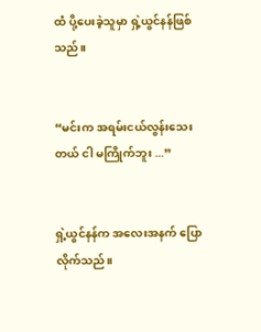ထံ ပို့ပေးခဲ့သူမှာ ရှဲ့ယွင်နန်ဖြစ်သည်။


“မင်းက အရမ်းငယ်လွန်းသေးတယ် ငါ မကြိုက်ဘူး ...”


ရှဲ့ယွင်နန်က အလေးအနက် ပြောလိုက်သည်။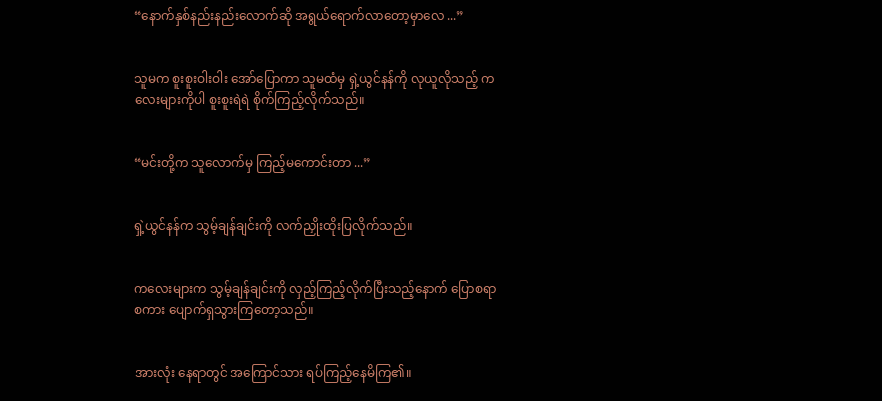“နောက်နှစ်နည်းနည်းလောက်ဆို အရွယ်ရောက်လာတော့မှာလေ ...”


သူမက စူးစူးဝါးဝါး အော်ပြောကာ သူမထံမှ ရှဲ့ယွင်နန်ကို လုယူလိုသည့် ကလေးများကိုပါ စူးစူးရဲရဲ စိုက်ကြည့်လိုက်သည်။


“မင်းတို့က သူလောက်မှ ကြည့်မကောင်းတာ ...”


ရှဲ့ယွင်နန်က သွမ့်ချန်ချင်းကို လက်ညှိုးထိုးပြလိုက်သည်။


ကလေးများက သွမ့်ချန်ချင်းကို လှည့်ကြည့်လိုက်ပြီးသည့်နောက် ပြောစရာစကား ပျောက်ရှသွားကြတော့သည်။


အားလုံး နေရာတွင် အကြောင်သား ရပ်ကြည့်နေမိကြ၏။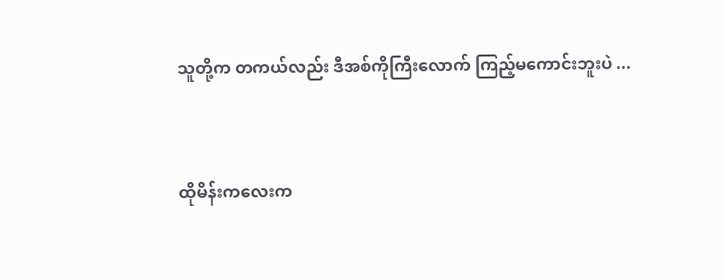သူတို့က တကယ်လည်း ဒီအစ်ကိုကြီးလောက် ကြည့်မကောင်းဘူးပဲ ...


ထိုမိန်းကလေးက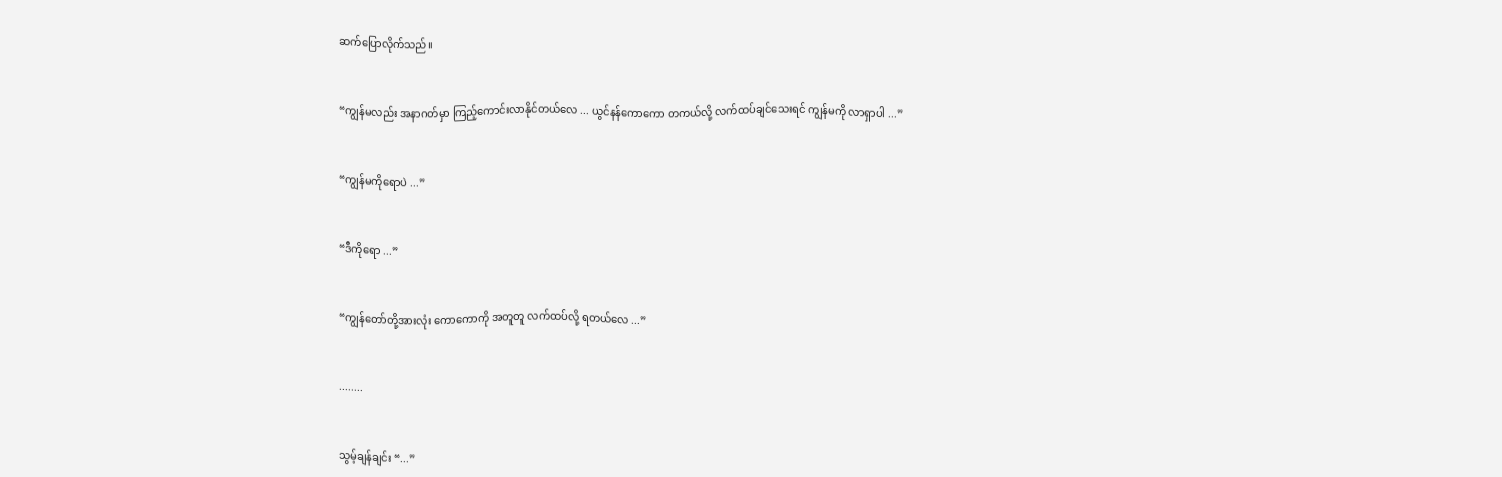ဆက်ပြောလိုက်သည်။


“ကျွန်မလည်း အနာဂတ်မှာ ကြည့်ကောင်းလာနိုင်တယ်လေ ... ယွင်နန်ကောကော တကယ်လို့ လက်ထပ်ချင်သေးရင် ကျွန်မကို လာရှာပါ ...”


“ကျွန်မကိုရောပဲ ...”


“ဒီကိုရော ...”


“ကျွန်တော်တို့အားလုံး ကောကောကို အတူတူ လက်ထပ်လို့ ရတယ်လေ ...”


........


သွမ့်ချန်ချင်း “...”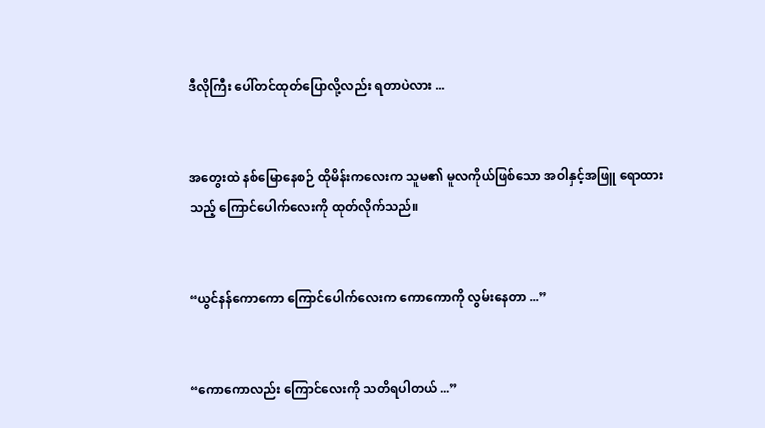ဒီလိုကြီး ပေါ်တင်ထုတ်ပြောလို့လည်း ရတာပဲလား ...


အတွေးထဲ နစ်မြောနေစဉ် ထိုမိန်းကလေးက သူမ၏ မူလကိုယ်ဖြစ်သော အဝါနှင့်အဖြူ ရောထားသည့် ကြောင်ပေါက်လေးကို ထုတ်လိုက်သည်။


“ယွင်နန်ကောကော ကြောင်ပေါက်လေးက ကောကောကို လွမ်းနေတာ ...”


“ကောကောလည်း ကြောင်လေးကို သတိရပါတယ် ...”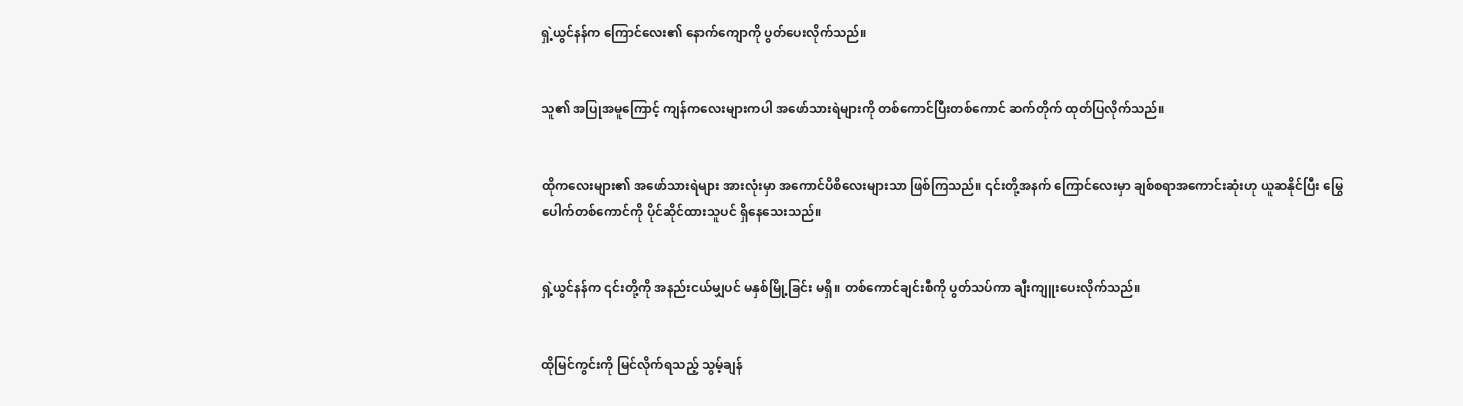ရှဲ့ယွင်နန်က ကြောင်လေး၏ နောက်ကျောကို ပွတ်ပေးလိုက်သည်။


သူ၏ အပြုအမူကြောင့် ကျန်ကလေးများကပါ အဖော်သားရဲများကို တစ်ကောင်ပြီးတစ်ကောင် ဆက်တိုက် ထုတ်ပြလိုက်သည်။


ထိုကလေးများ၏ အဖော်သားရဲများ အားလုံးမှာ အကောင်ပိစိလေးများသာ ဖြစ်ကြသည်။ ၎င်းတို့အနက် ကြောင်လေးမှာ ချစ်စရာအကောင်းဆုံးဟု ယူဆနိုင်ပြီး မြွေပေါက်တစ်ကောင်ကို ပိုင်ဆိုင်ထားသူပင် ရှိနေသေးသည်။


ရှဲ့ယွင်နန်က ၎င်းတို့ကို အနည်းငယ်မျှပင် မနှစ်မြို့ခြင်း မရှိ။ တစ်ကောင်ချင်းစီကို ပွတ်သပ်ကာ ချီးကျူးပေးလိုက်သည်။


ထိုမြင်ကွင်းကို မြင်လိုက်ရသည့် သွမ့်ချန်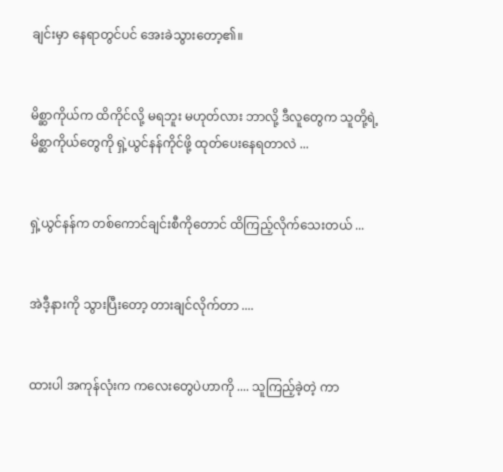ချင်းမှာ နေရာတွင်ပင် အေးခဲသွားတော့၏။


မိစ္ဆာကိုယ်က ထိကိုင်လို့ မရဘူး မဟုတ်လား ဘာလို့ ဒီလူတွေက သူတို့ရဲ့ မိစ္ဆာကိုယ်တွေကို ရှဲ့ယွင်နန်ကိုင်ဖို့ ထုတ်ပေးနေရတာလဲ ...


ရှဲ့ယွင်နန်က တစ်ကောင်ချင်းစီကိုတောင် ထိကြည့်လိုက်သေးတယ် ...


အဲဒီ့နားကို သွားပြီးတော့ တားချင်လိုက်တာ ....


ထားပါ အကုန်လုံးက ကလေးတွေပဲဟာကို .... သူကြည့်ခဲ့တဲ့ ကာ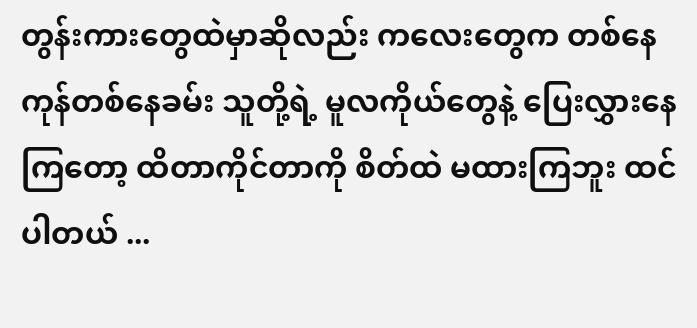တွန်းကားတွေထဲမှာဆိုလည်း ကလေးတွေက တစ်နေကုန်တစ်နေခမ်း သူတို့ရဲ့ မူလကိုယ်တွေနဲ့ ပြေးလွှားနေကြတော့ ထိတာကိုင်တာကို စိတ်ထဲ မထားကြဘူး ထင်ပါတယ် ...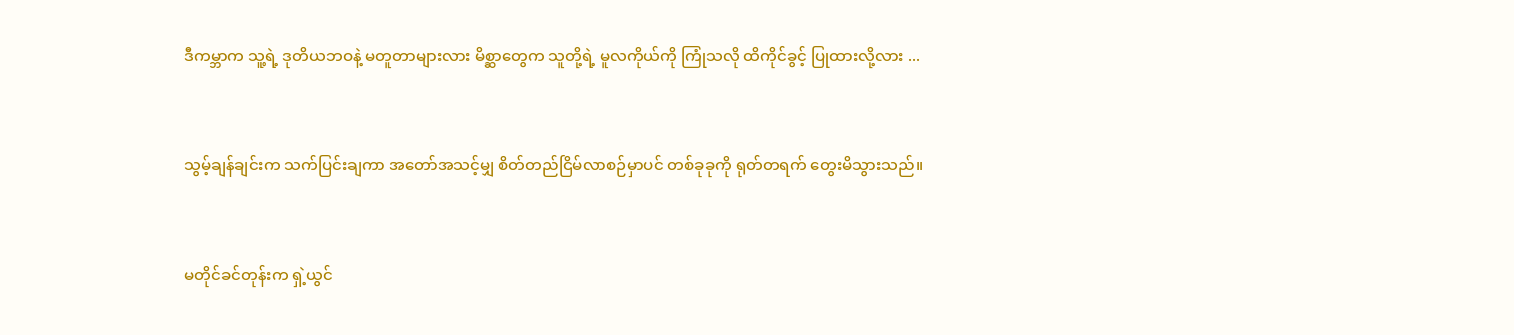ဒီကမ္ဘာက သူ့ရဲ့ ဒုတိယဘဝနဲ့ မတူတာများလား မိစ္ဆာတွေက သူတို့ရဲ့ မူလကိုယ်ကို ကြုံသလို ထိကိုင်ခွင့် ပြုထားလို့လား ...


သွမ့်ချန်ချင်းက သက်ပြင်းချကာ အတော်အသင့်မျှ စိတ်တည်ငြိမ်လာစဉ်မှာပင် တစ်ခုခုကို ရုတ်တရက် တွေးမိသွားသည်။


မတိုင်ခင်တုန်းက ရှဲ့ယွင်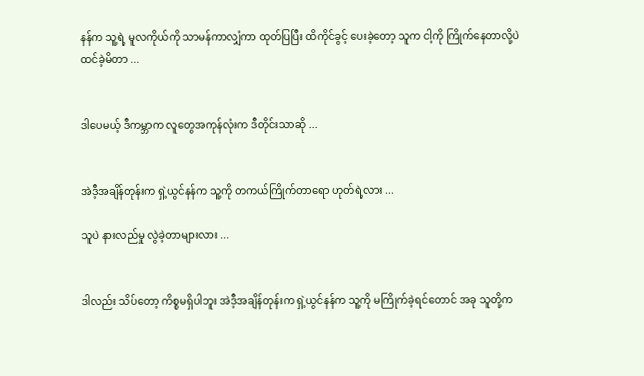နန်က သူ့ရဲ့ မူလကိုယ်ကို သာမန်ကာလျှံကာ ထုတ်ပြပြီး ထိကိုင်ခွင့် ပေးခဲ့တော့ သူက ငါ့ကို ကြိုက်နေတာလို့ပဲ ထင်ခဲ့မိတာ ...


ဒါပေမယ့် ဒီကမ္ဘာက လူတွေအကုန်လုံးက ဒီတိုင်းသာဆို ...


အဲဒီ့အချိန်တုန်းက ရှဲ့ယွင်နန်က သူ့ကို တကယ်ကြိုက်တာရော ဟုတ်ရဲ့လား ...

သူပဲ နားလည်မှု လွဲခဲ့တာများလား ...


ဒါလည်း သိပ်တော့ ကိစ္စမရှိပါဘူး အဲဒီ့အချိန်တုန်းက ရှဲ့ယွင်နန်က သူ့ကို မကြိုက်ခဲ့ရင်တောင် အခု သူတို့က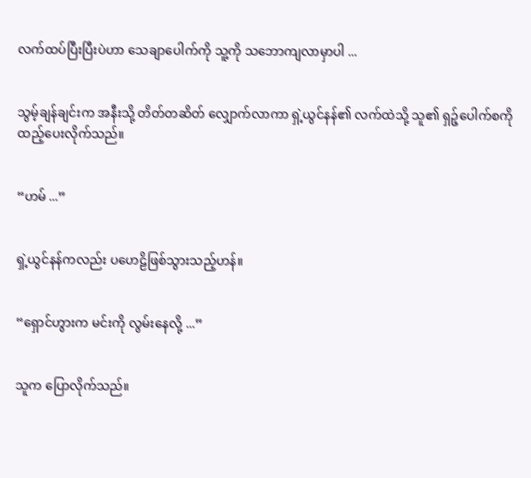လက်ထပ်ပြီးပြီးပဲဟာ သေချာပေါက်ကို သူ့ကို သဘောကျလာမှာပါ ...


သွမ့်ချန်ချင်းက အနီးသို့ တိတ်တဆိတ် လျှောက်လာကာ ရှဲ့ယွင်နန်၏ လက်ထဲသို့ သူ၏ ရှဉ့်ပေါက်စကို ထည့်ပေးလိုက်သည်။


“ဟမ် ...”


ရှဲ့ယွင်နန်ကလည်း ပဟေဠိဖြစ်သွားသည့်ဟန်။


“ရှောင်ဟွားက မင်းကို လွမ်းနေလို့ ...”


သူက ပြောလိုက်သည်။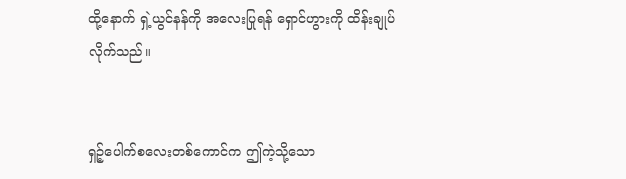ထို့နောက် ရှဲ့ယွင်နန်ကို အလေးပြုရန် ရှောင်ဟွားကို ထိန်းချုပ်လိုက်သည်။


ရှဉ့်ပေါက်စလေးတစ်ကောင်က ဤကဲ့သို့သော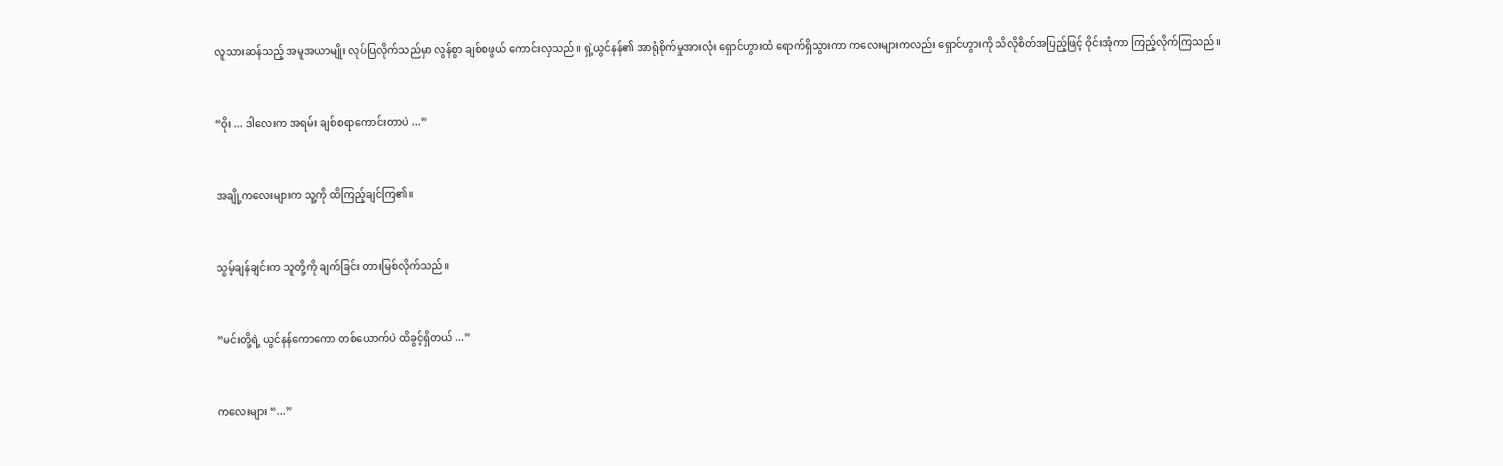လူသားဆန်သည့် အမူအယာမျိုး လုပ်ပြလိုက်သည်မှာ လွန်စွာ ချစ်စဖွယ် ကောင်းလှသည်။ ရှဲ့ယွင်နန်၏ အာရုံစိုက်မှုအားလုံး ရှောင်ဟွားထံ ရောက်ရှိသွားကာ ကလေးများကလည်း ရှောင်ဟွားကို သိလိုစိတ်အပြည့်ဖြင့် ဝိုင်းအုံကာ ကြည့်လိုက်ကြသည်။


“ဝိုး ... ဒါလေးက အရမ်း ချစ်စရာကောင်းတာပဲ ...”


အချို့ကလေးများက သူ့ကို ထိကြည့်ချင်ကြ၏။


သွမ့်ချန်ချင်းက သူတို့ကို ချက်ခြင်း တားမြစ်လိုက်သည်။


“မင်းတို့ရဲ့ ယွင်နန်ကောကော တစ်ယောက်ပဲ ထိခွင့်ရှိတယ် ...”


ကလေးများ “...”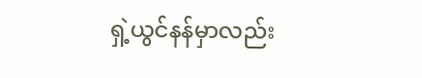ရှဲ့ယွင်နန်မှာလည်း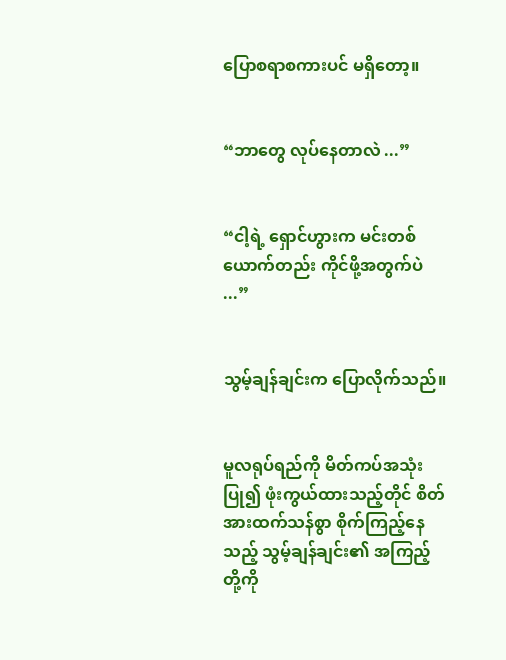ပြောစရာစကားပင် မရှိတော့။


“ဘာတွေ လုပ်နေတာလဲ ...”


“ငါ့ရဲ့ ရှောင်ဟွားက မင်းတစ်ယောက်တည်း ကိုင်ဖို့အတွက်ပဲ ...”


သွမ့်ချန်ချင်းက ပြောလိုက်သည်။


မူလရုပ်ရည်ကို မိတ်ကပ်အသုံးပြု၍ ဖုံးကွယ်ထားသည့်တိုင် စိတ်အားထက်သန်စွာ စိုက်ကြည့်နေသည့် သွမ့်ချန်ချင်း၏ အကြည့်တို့ကို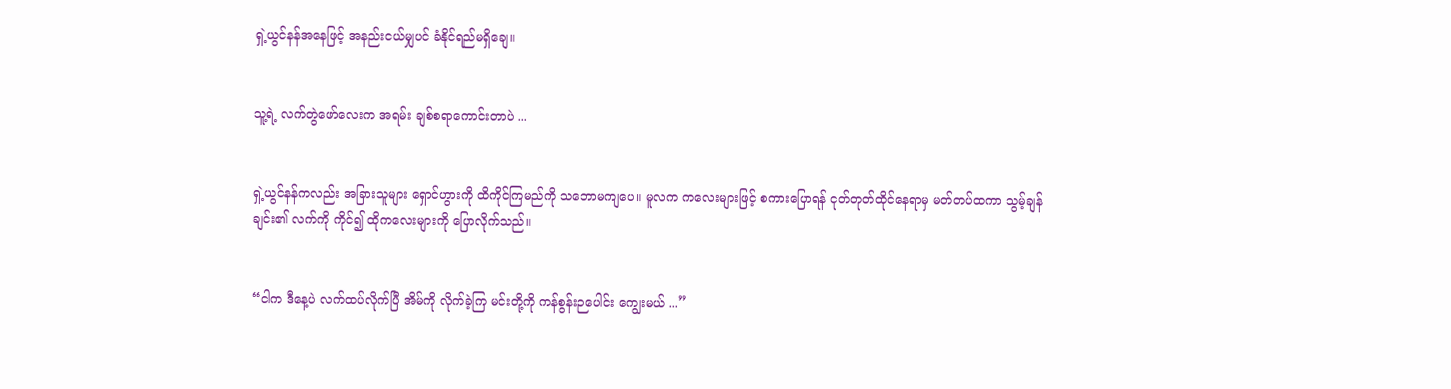ရှဲ့ယွင်နန်အနေဖြင့် အနည်းငယ်မျှပင် ခံနိုင်ရည်မရှိချေ။


သူ့ရဲ့ လက်တွဲဖော်လေးက အရမ်း ချစ်စရာကောင်းတာပဲ ...


ရှဲ့ယွင်နန်ကလည်း အခြားသူများ ရှောင်ဟွားကို ထိကိုင်ကြမည်ကို သဘောမကျပေ။ မူလက ကလေးများဖြင့် စကားပြောရန် ငုတ်တုတ်ထိုင်နေရာမှ မတ်တပ်ထကာ သွမ့်ချန်ချင်း၏ လက်ကို ကိုင်၍ ထိုကလေးများကို ပြောလိုက်သည်။


“ငါက ဒီနေ့ပဲ လက်ထပ်လိုက်ပြီ အိမ်ကို လိုက်ခဲ့ကြ မင်းတို့ကို ကန်စွန်းဉပေါင်း ကျွေးမယ် ...”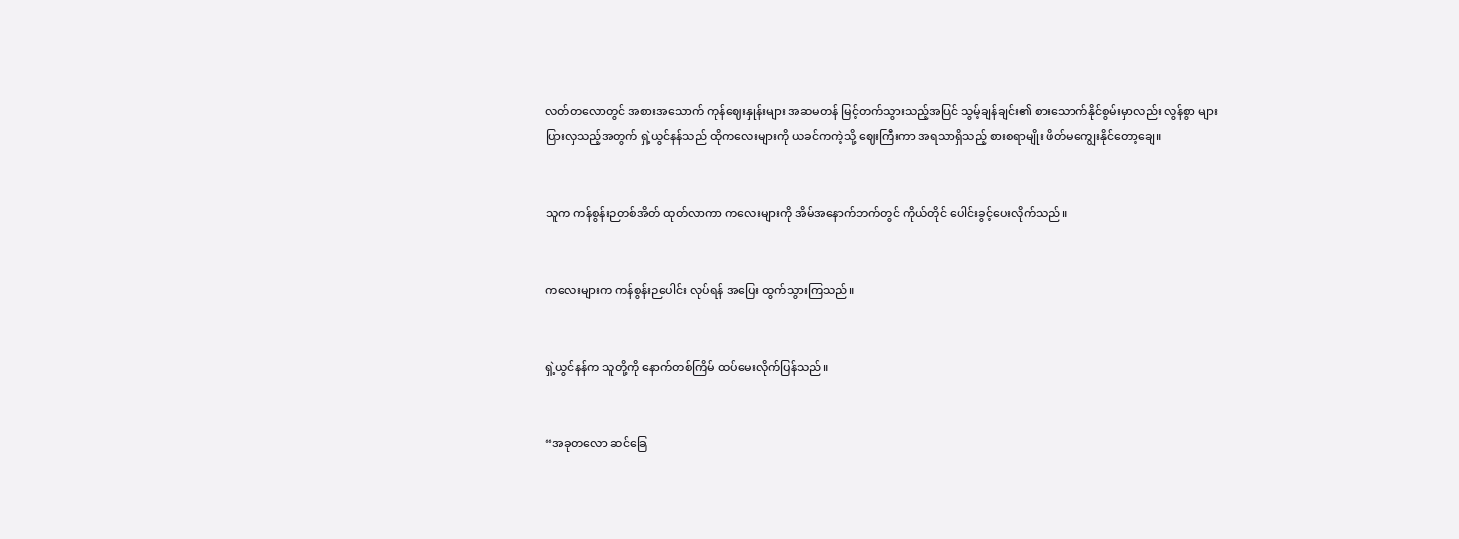လတ်တလောတွင် အစားအသောက် ကုန်ဈေးနှုန်းများ အဆမတန် မြင့်တက်သွားသည့်အပြင် သွမ့်ချန်ချင်း၏ စားသောက်နိုင်စွမ်းမှာလည်း လွန်စွာ များပြားလှသည့်အတွက် ရှဲ့ယွင်နန်သည် ထိုကလေးများကို ယခင်ကကဲ့သို့ ဈေးကြီးကာ အရသာရှိသည့် စားစရာမျိုး ဖိတ်မကျွေးနိုင်တော့ချေ။


သူက ကန်စွန်းဉတစ်အိတ် ထုတ်လာကာ ကလေးများကို အိမ်အနောက်ဘက်တွင် ကိုယ်တိုင် ပေါင်းခွင့်ပေးလိုက်သည်။


ကလေးများက ကန်စွန်းဉပေါင်း လုပ်ရန် အပြေး ထွက်သွားကြသည်။


ရှဲ့ယွင်နန်က သူတို့ကို နောက်တစ်ကြိမ် ထပ်မေးလိုက်ပြန်သည်။


“အခုတလော ဆင်ခြေ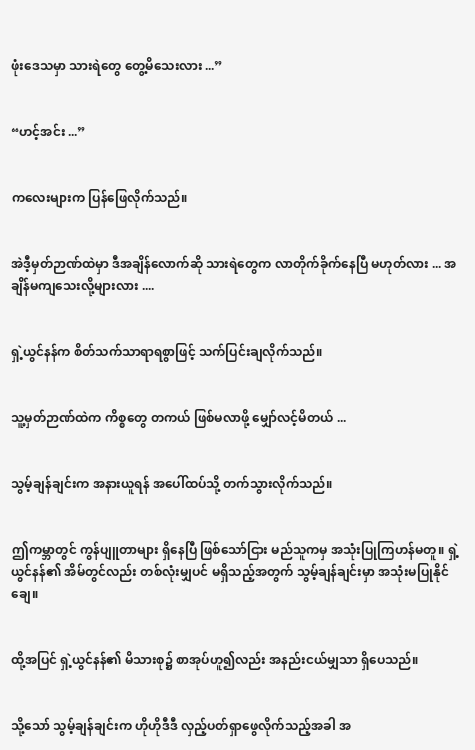ဖုံးဒေသမှာ သားရဲတွေ တွေ့မိသေးလား ...”


“ဟင့်အင်း ...”


ကလေးများက ပြန်ဖြေလိုက်သည်။


အဲဒီ့မှတ်ဉာဏ်ထဲမှာ ဒီအချိန်လောက်ဆို သားရဲတွေက လာတိုက်ခိုက်နေပြီ မဟုတ်လား ... အချိန်မကျသေးလို့များလား ....


ရှဲ့ယွင်နန်က စိတ်သက်သာရာရစွာဖြင့် သက်ပြင်းချလိုက်သည်။


သူ့မှတ်ဉာဏ်ထဲက ကိစ္စတွေ တကယ် ဖြစ်မလာဖို့ မျှော်လင့်မိတယ် ...


သွမ့်ချန်ချင်းက အနားယူရန် အပေါ်ထပ်သို့ တက်သွားလိုက်သည်။


ဤကမ္ဘာတွင် ကွန်ပျူတာများ ရှိနေပြီ ဖြစ်သော်ငြား မည်သူကမှ အသုံးပြုကြဟန်မတူ။ ရှဲ့ယွင်နန်၏ အိမ်တွင်လည်း တစ်လုံးမျှပင် မရှိသည့်အတွက် သွမ့်ချန်ချင်းမှာ အသုံးမပြုနိုင်ချေ။


ထို့အပြင် ရှဲ့ယွင်နန်၏ မိသားစု၌ စာအုပ်ဟူ၍လည်း အနည်းငယ်မျှသာ ရှိပေသည်။


သို့သော် သွမ့်ချန်ချင်းက ဟိုဟိုဒီဒီ လှည့်ပတ်ရှာဖွေလိုက်သည့်အခါ အ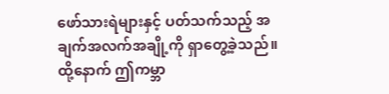ဖော်သားရဲများနှင့် ပတ်သက်သည့် အချက်အလက်အချို့ကို ရှာတွေ့ခဲ့သည်။ ထို့နောက် ဤကမ္ဘာ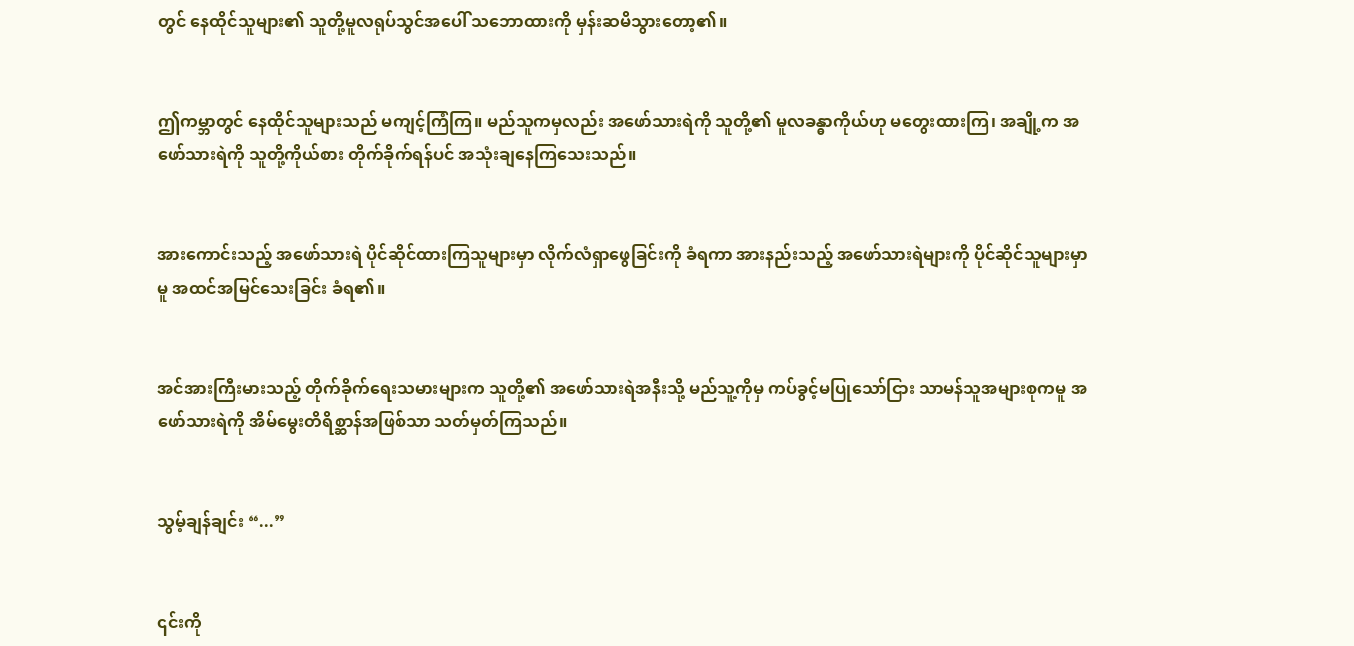တွင် နေထိုင်သူများ၏ သူတို့မူလရုပ်သွင်အပေါ် သဘောထားကို မှန်းဆမိသွားတော့၏။


ဤကမ္ဘာတွင် နေထိုင်သူများသည် မကျင့်ကြံကြ။ မည်သူကမှလည်း အဖော်သားရဲကို သူတို့၏ မူလခန္ဓာကိုယ်ဟု မတွေးထားကြ၊ အချို့က အဖော်သားရဲကို သူတို့ကိုယ်စား တိုက်ခိုက်ရန်ပင် အသုံးချနေကြသေးသည်။


အားကောင်းသည့် အဖော်သားရဲ ပိုင်ဆိုင်ထားကြသူများမှာ လိုက်လံရှာဖွေခြင်းကို ခံရကာ အားနည်းသည့် အဖော်သားရဲများကို ပိုင်ဆိုင်သူများမှာမူ အထင်အမြင်သေးခြင်း ခံရ၏။


အင်အားကြီးမားသည့် တိုက်ခိုက်ရေးသမားများက သူတို့၏ အဖော်သားရဲအနီးသို့ မည်သူ့ကိုမှ ကပ်ခွင့်မပြုသော်ငြား သာမန်သူအများစုကမူ အဖော်သားရဲကို အိမ်မွေးတိရိစ္ဆာန်အဖြစ်သာ သတ်မှတ်ကြသည်။


သွမ့်ချန်ချင်း “...”


၎င်းကို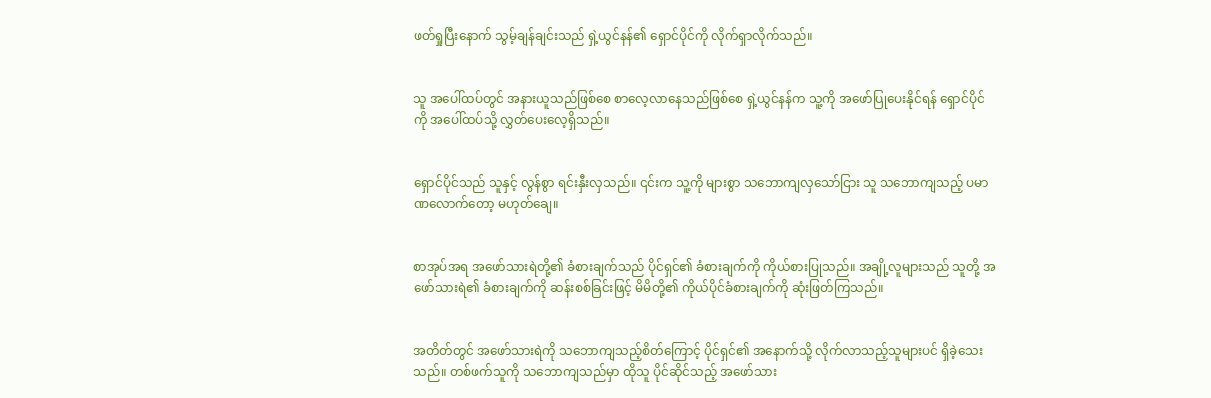ဖတ်ရှုပြီးနောက် သွမ့်ချန်ချင်းသည် ရှဲ့ယွင်နန်၏ ရှောင်ပိုင်ကို လိုက်ရှာလိုက်သည်။


သူ အပေါ်ထပ်တွင် အနားယူသည်ဖြစ်စေ စာလေ့လာနေသည်ဖြစ်စေ ရှဲ့ယွင်နန်က သူ့ကို အဖော်ပြုပေးနိုင်ရန် ရှောင်ပိုင်ကို အပေါ်ထပ်သို့ လွှတ်ပေး‌လေ့ရှိသည်။


ရှောင်ပိုင်သည် သူနှင့် လွန်စွာ ရင်းနှီးလှသည်။ ၎င်းက သူ့ကို များစွာ သဘောကျလှသော်ငြား သူ သဘောကျသည့် ပမာဏလောက်တော့ မဟုတ်ချေ။


စာအုပ်အရ အဖော်သားရဲတို့၏ ခံစားချက်သည် ပိုင်ရှင်၏ ခံစားချက်ကို ကိုယ်စားပြုသည်။ အချို့လူများသည် သူတို့ အဖော်သားရဲ၏ ခံစားချက်ကို ဆန်းစစ်ခြင်းဖြင့် မိမိတို့၏ ကိုယ်ပိုင်ခံစားချက်ကို ဆုံးဖြတ်ကြသည်။


အတိတ်တွင် အဖော်သားရဲကို သဘောကျသည့်စိတ်ကြောင့် ပိုင်ရှင်၏ အနောက်သို့ လိုက်လာသည့်သူများပင် ရှိခဲ့သေးသည်။ တစ်ဖက်သူကို သဘောကျသည်မှာ ထိုသူ ပိုင်ဆိုင်သည့် အဖော်သား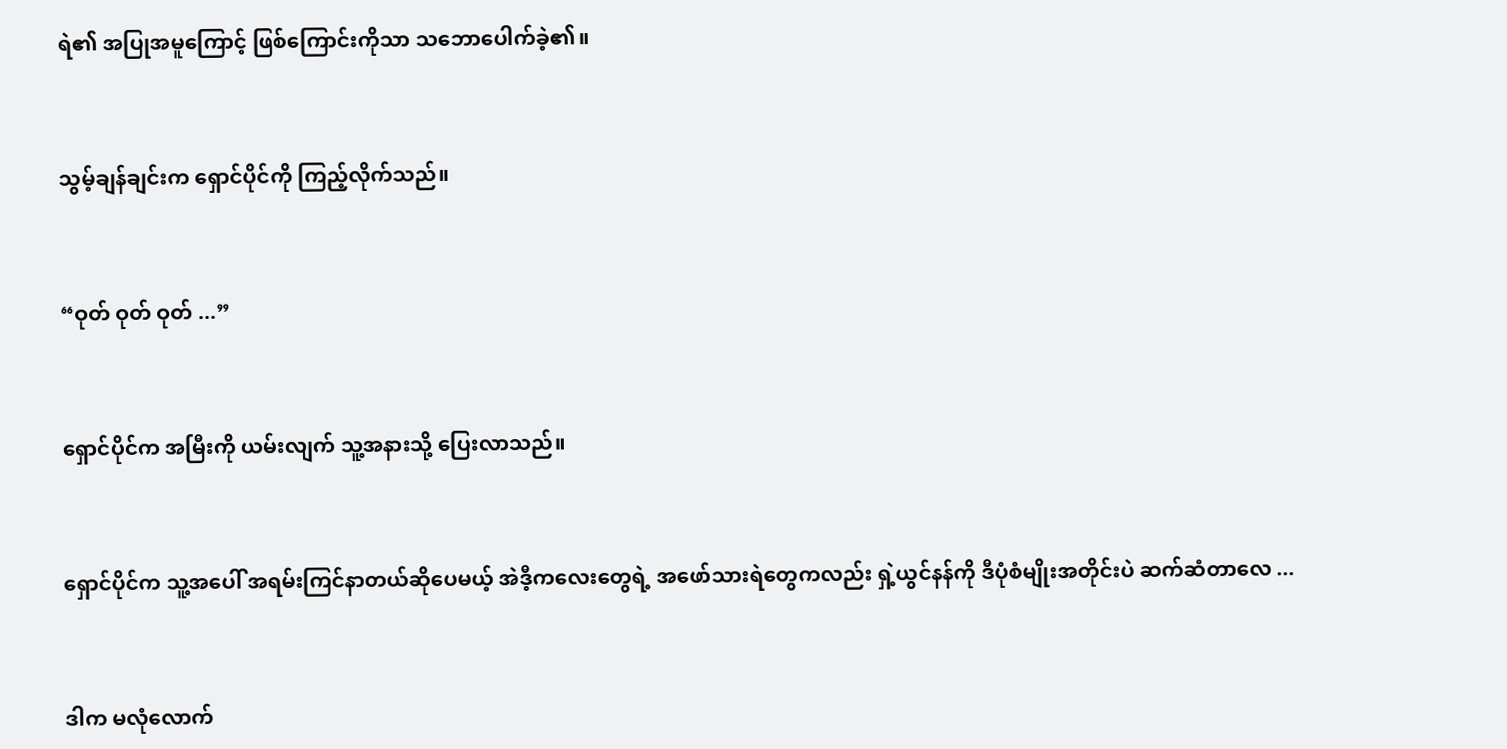ရဲ၏ အပြုအမူကြောင့် ဖြစ်ကြောင်းကိုသာ သဘောပေါက်ခဲ့၏။


သွမ့်ချန်ချင်းက ရှောင်ပိုင်ကို ကြည့်လိုက်သည်။


“ဝုတ် ဝုတ် ဝုတ် ...”


ရှောင်ပိုင်က အမြီးကို ယမ်းလျက် သူ့အနားသို့ ‌ပြေးလာသည်။


ရှောင်ပိုင်က သူ့အပေါ် အရမ်းကြင်နာတယ်ဆိုပေမယ့် အဲဒီ့ကလေးတွေရဲ့ အဖော်သားရဲတွေကလည်း ရှဲ့ယွင်နန်ကို ဒီပုံစံမျိုးအတိုင်းပဲ ဆက်ဆံတာလေ ...


ဒါက မလုံလောက်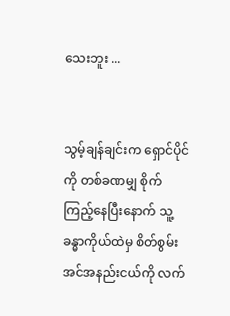သေးဘူး ...


သွမ့်ချန်ချင်းက ရှောင်ပိုင်ကို တစ်ခဏမျှ စိုက်ကြည့်နေပြီးနောက် သူ့ခန္ဓာကိုယ်ထဲမှ စိတ်စွမ်းအင်အနည်းငယ်ကို လက်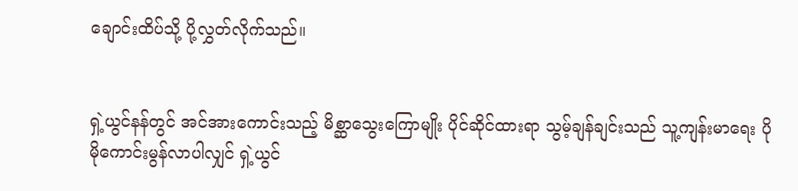ချောင်းထိပ်သို့ ပို့လွှတ်လိုက်သည်။


ရှဲ့ယွင်နန်တွင် အင်အားကောင်းသည့် မိစ္ဆာသွေးကြောမျိုး ပိုင်ဆိုင်ထားရာ သွမ့်ချန်ချင်းသည် သူ့ကျန်းမာရေး ပိုမိုကောင်းမွန်လာပါလျှင် ရှဲ့ယွင်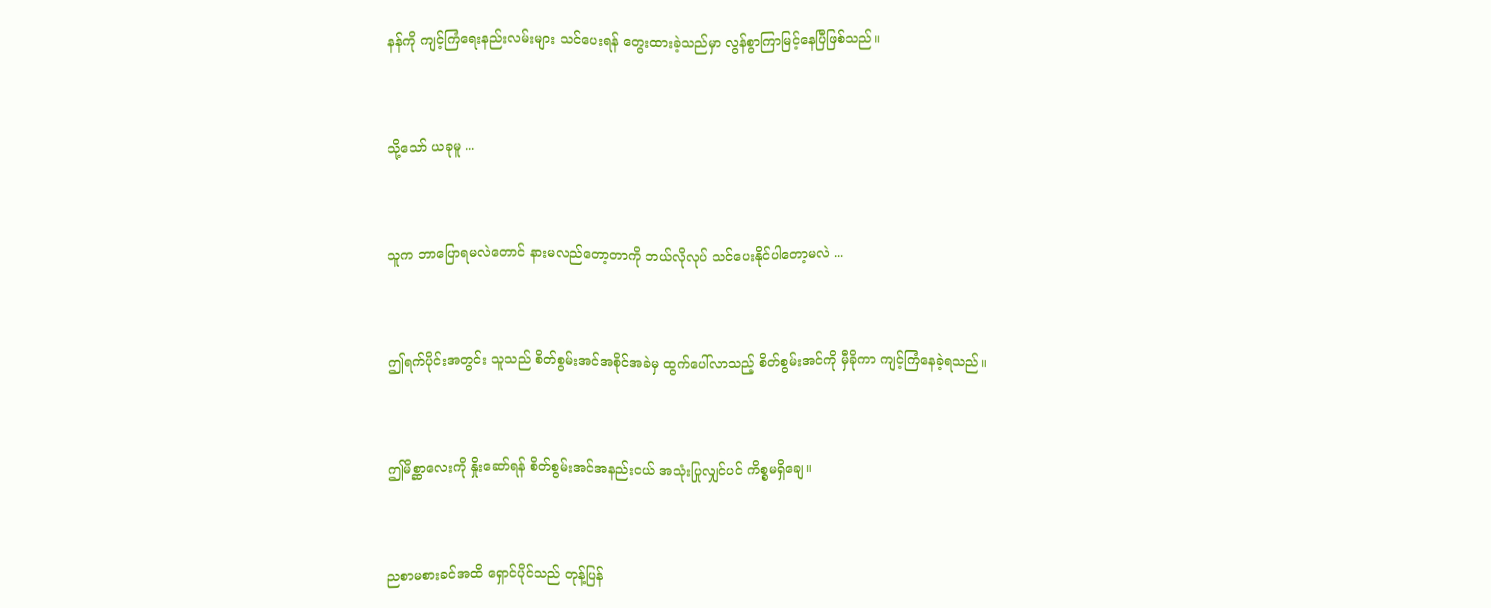နန်ကို ကျင့်ကြံ‌ရေးနည်းလမ်းများ သင်ပေးရန် တွေးထားခဲ့သည်မှာ လွန်စွာကြာမြင့်နေပြီဖြစ်သည်။


သို့သော် ယခုမူ ...


သူက ဘာပြောရမလဲတောင် နားမလည်‌‌တော့တာကို ဘယ်လိုလုပ် သင်ပေးနိုင်ပါတော့မလဲ ...


ဤရက်ပိုင်းအတွင်း သူသည် စိတ်စွမ်းအင်အစိုင်အခဲမှ ထွက်ပေါ်လာသည့် စိတ်စွမ်းအင်ကို မှီခိုကာ ကျင့်ကြံနေခဲ့ရသည်။


ဤမိစ္ဆာ‌လေးကို နှိုးဆော်ရန် စိတ်စွမ်းအင်အနည်းငယ် အသုံးပြုလျှင်ပင် ကိစ္စမရှိချေ။


ညစာမစားခင်အထိ ရှောင်ပိုင်သည် တုန့်ပြန်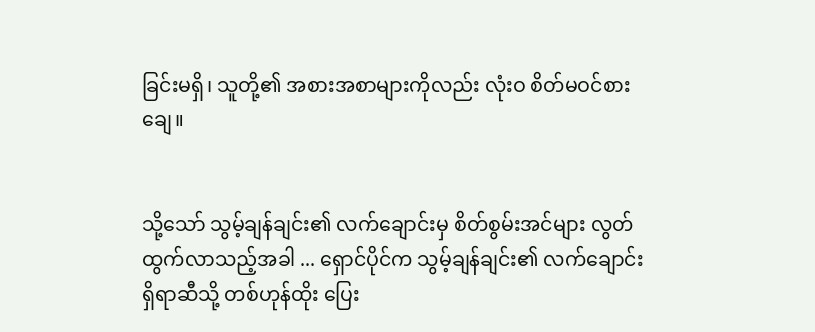ခြင်းမရှိ၊ သူတို့၏ အစားအစာများကိုလည်း လုံးဝ စိတ်မဝင်စားချေ။


သို့သော် သွမ့်ချန်ချင်း၏ လက်ချောင်းမှ စိတ်စွမ်းအင်များ လွတ်ထွက်လာသည့်အခါ ... ရှောင်ပိုင်က သွမ့်ချန်ချင်း၏ လက်ချောင်းရှိရာဆီသို့ တစ်ဟုန်ထိုး ပြေး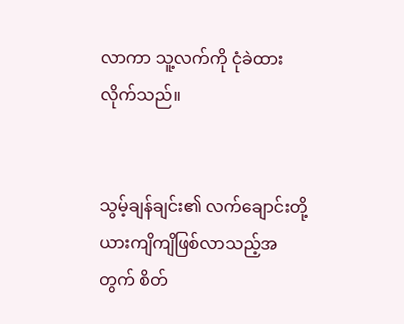လာကာ သူ့လက်ကို ငုံခဲထားလိုက်သည်။


သွမ့်ချန်ချင်း၏ လက်ချောင်းတို့ ယားကျိကျိဖြစ်လာသည့်အတွက် စိတ်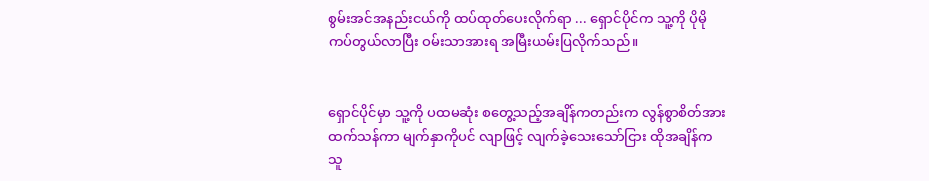စွမ်းအင်အနည်းငယ်ကို ထပ်ထုတ်ပေးလိုက်ရာ ... ရှောင်ပိုင်က သူ့ကို ပိုမိုကပ်တွယ်လာပြီး ဝမ်းသာအားရ အမြီးယမ်းပြလိုက်သည်။


ရှောင်ပိုင်မှာ သူ့ကို ပထမဆုံး စတွေ့သည့်အချိန်ကတည်းက လွန်စွာစိတ်အားထက်သန်ကာ မျက်နှာကိုပင် လျာဖြင့် လျက်ခဲ့သေးသော်ငြား ထိုအချိန်က သူ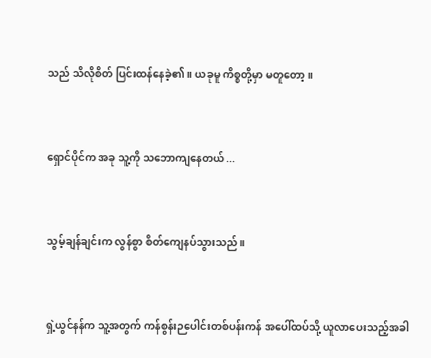သည် သိလိုစိတ် ပြင်းထန်နေခဲ့၏။ ယခုမူ ကိစ္စတို့မှာ မတူတော့။


ရှောင်ပိုင်က အခု သူ့ကို သဘောကျနေတယ် ...


သွမ့်ချန်ချင်းက လွန်စွာ စိတ်ကျေနပ်သွားသည်။


ရှဲ့ယွင်နန်က သူ့အတွက် ကန်စွန်းဉပေါင်းတစ်ပန်းကန် အပေါ်ထပ်သို့ ယူလာပေးသည့်အခါ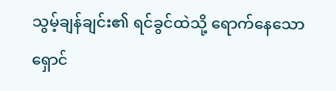သွမ့်ချန်ချင်း၏ ရင်ခွင်ထဲသို့ ရောက်နေသော ရှောင်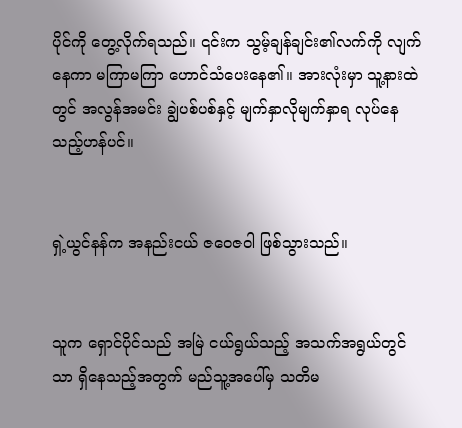ပိုင်ကို တွေ့လိုက်ရသည်။ ၎င်းက သွမ့်ချန်ချင်း၏လက်ကို လျက်နေကာ မကြာမကြာ ဟောင်သံပေးနေ၏။ အားလုံးမှာ သူ့နားထဲတွင် အလွန်အမင်း ချွဲပစ်ပစ်နှင့် မျက်နှာလိုမျက်နှာရ လုပ်နေသည့်ဟန်ပင်။


ရှဲ့ယွင်နန်က အနည်းငယ် ဇဝေဇဝါ ဖြစ်သွားသည်။


သူက ရှောင်ပိုင်သည် အမြဲ ငယ်ရွယ်သည့် အသက်အရွယ်တွင်သာ ရှိနေသည့်အတွက် မည်သူ့အပေါ်မှ သတိမ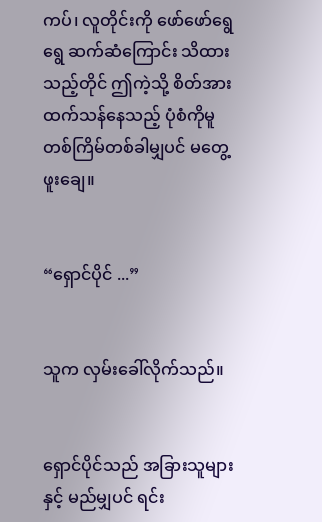ကပ်၊ လူတိုင်းကို ဖော်ဖော်ရွေရွေ ဆက်ဆံကြောင်း သိထားသည့်တိုင် ဤကဲ့သို့ စိတ်အားထက်သန်နေသည့် ပုံစံကိုမူ တစ်ကြိမ်တစ်ခါမျှပင် မတွေ့ဖူးချေ။


“ရှောင်ပိုင် ...”


သူက လှမ်းခေါ်လိုက်သည်။


ရှောင်ပိုင်သည် အခြားသူများနှင့် မည်မျှပင် ရင်း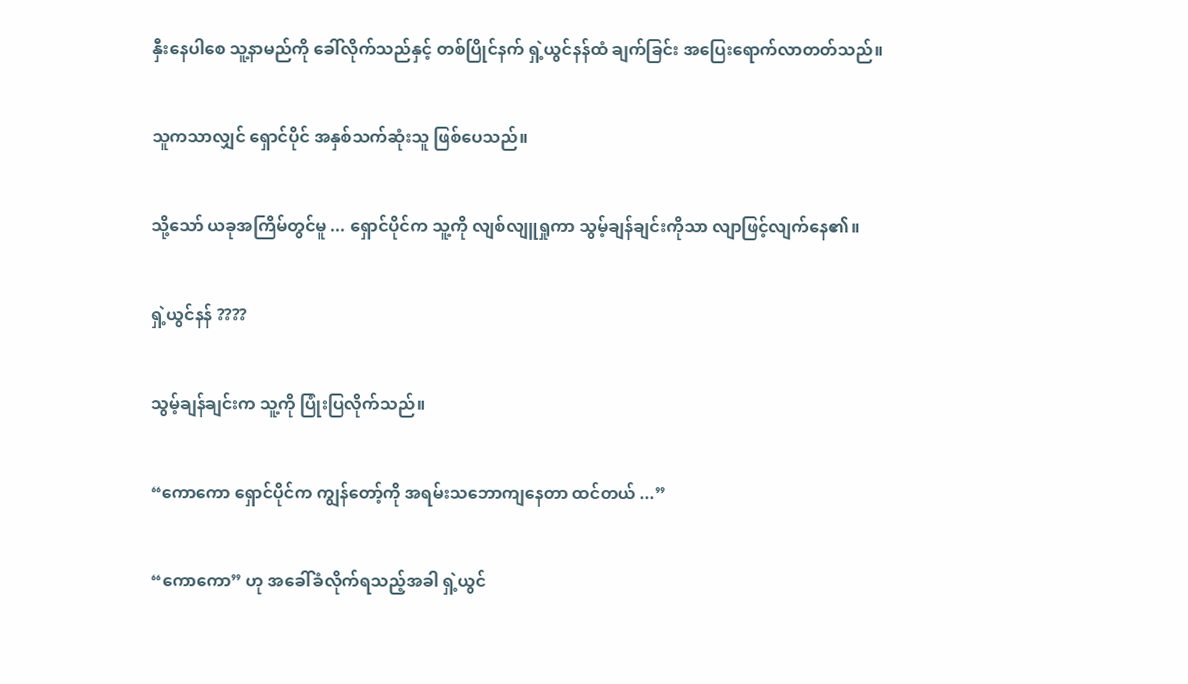နှီးနေပါစေ သူ့နာမည်ကို ခေါ်လိုက်သည်နှင့် တစ်ပြိုင်နက် ရှဲ့ယွင်နန်ထံ ချက်ခြင်း အပြေးရောက်လာတတ်သည်။


သူကသာလျှင် ရှောင်ပိုင် အနှစ်သက်ဆုံးသူ ဖြစ်ပေသည်။


သို့သော် ယခုအကြိမ်တွင်မူ ... ရှောင်ပိုင်က သူ့ကို လျစ်လျူရှုကာ သွမ့်ချန်ချင်းကိုသာ လျာဖြင့်လျက်နေ၏။


ရှဲ့ယွင်နန် ????


သွမ့်ချန်ချင်းက သူ့ကို ပြုံးပြလိုက်သည်။


“ကောကော ရှောင်ပိုင်က ကျွန်တော့်ကို အရမ်းသဘောကျနေတာ ထင်တယ် ...”


“ကောကော” ဟု အခေါ်ခံလိုက်ရသည့်အခါ ရှဲ့ယွင်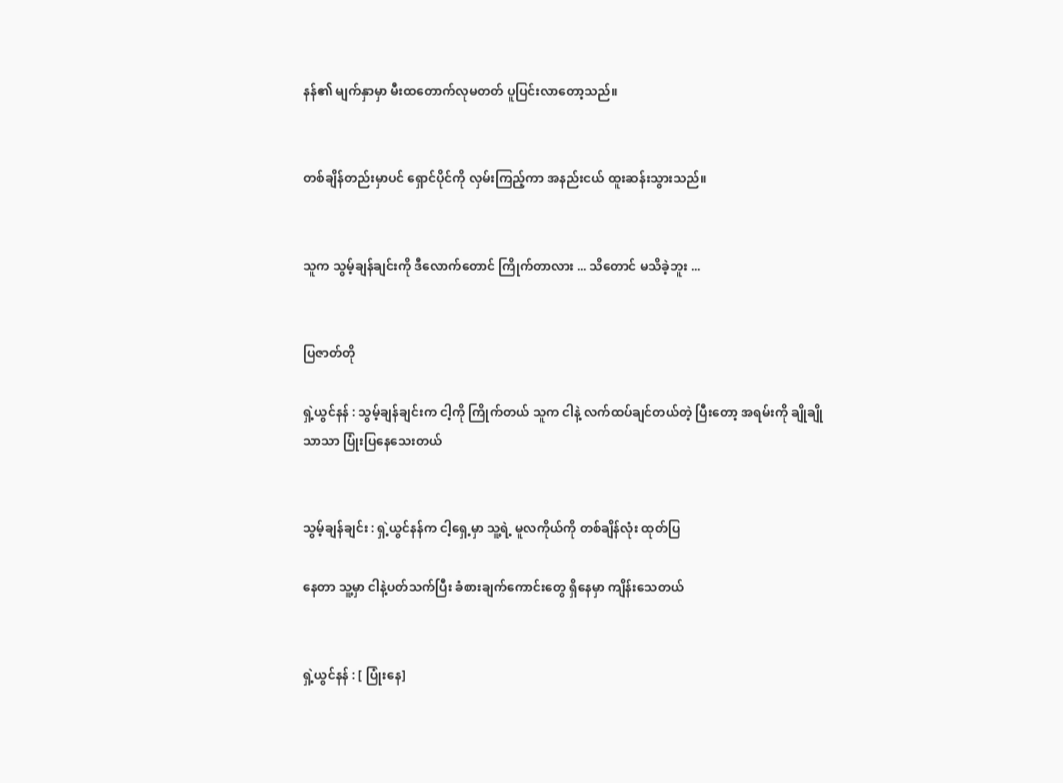နန်၏ မျက်နှာမှာ မီးထတောက်လုမတတ် ပူပြင်းလာတော့သည်။


တစ်ချိန်တည်းမှာပင် ရှောင်ပိုင်ကို လှမ်းကြည့်ကာ အနည်းငယ် ထူးဆန်းသွားသည်။


သူက သွမ့်ချန်ချင်းကို ဒီလောက်တောင် ကြိုက်တာလား ... သိတောင် မသိခဲ့ဘူး ...


ပြဇာတ်တို

ရှဲ့ယွင်နန် : သွမ့်ချန်ချင်းက ငါ့ကို ကြိုက်တယ် သူက ငါနဲ့ လက်ထပ်ချင်တယ်တဲ့ ပြီးတော့ အရမ်းကို ချိုချိုသာသာ ပြုံးပြနေသေးတယ်


သွမ့်ချန်ချင်း : ရှဲ့ယွင်နန်က ငါ့ရှေ့မှာ သူ့ရဲ့ မူလကိုယ်ကို တစ်ချိန်လုံး ထုတ်ပြ

နေတာ သူ့မှာ ငါနဲ့ပတ်သက်ပြီး ခံစားချက်ကောင်းတွေ ရှိနေမှာ ကျိန်းသေတယ်


ရှဲ့ယွင်နန် : [ ပြုံးနေ]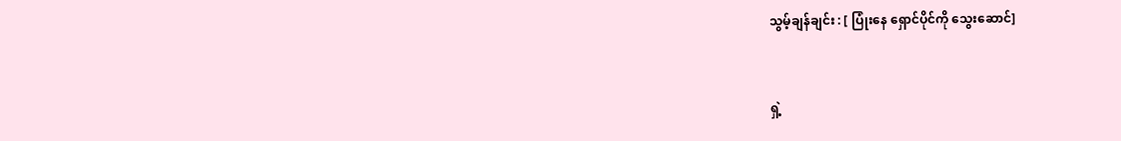သွမ့်ချန်ချင်း : [ ပြုံးနေ ရှောင်ပိုင်ကို သွေးဆောင်]


ရှဲ့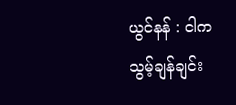ယွင်နန် : ငါက သွမ့်ချန်ချင်း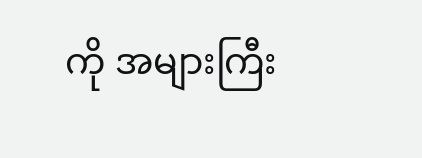ကို အများကြီး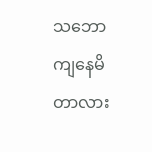သဘောကျနေမိတာလား